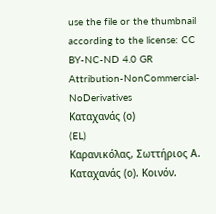use the file or the thumbnail according to the license: CC BY-NC-ND 4.0 GR
Attribution-NonCommercial-NoDerivatives
Καταχανάς (ο)
(EL)
Καρανικόλας, Σωττήριος Α.
Καταχανάς (ο). Κοινόν.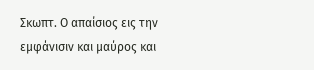Σκωπτ. Ο απαίσιος εις την εμφάνισιν και μαύρος και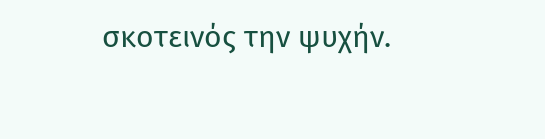σκοτεινός την ψυχήν.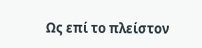Ως επί το πλείστον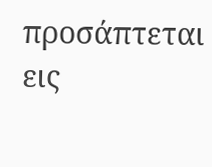προσάπτεται εις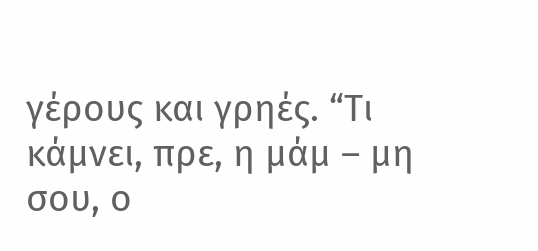γέρους και γρηές. “Τι κάμνει, πρε, η μάμ – μη σου, ο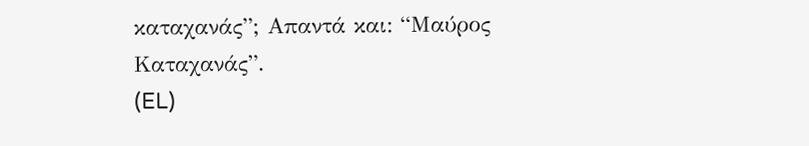καταχανάς”; Απαντά και: “Μαύρος Καταχανάς”.
(EL)